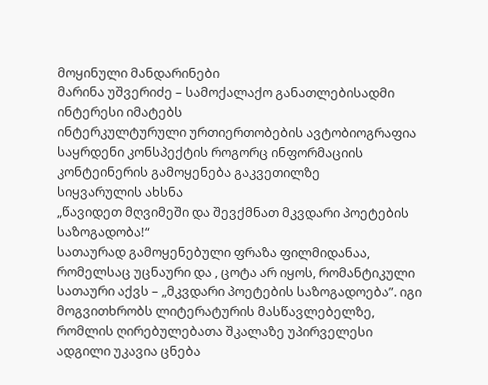მოყინული მანდარინები
მარინა უშვერიძე – სამოქალაქო განათლებისადმი ინტერესი იმატებს
ინტერკულტურული ურთიერთობების ავტობიოგრაფია
საყრდენი კონსპექტის როგორც ინფორმაციის კონტეინერის გამოყენება გაკვეთილზე
სიყვარულის ახსნა
„წავიდეთ მღვიმეში და შევქმნათ მკვდარი პოეტების საზოგადობა!“
სათაურად გამოყენებული ფრაზა ფილმიდანაა, რომელსაც უცნაური და , ცოტა არ იყოს, რომანტიკული სათაური აქვს – „მკვდარი პოეტების საზოგადოება”. იგი მოგვითხრობს ლიტერატურის მასწავლებელზე, რომლის ღირებულებათა შკალაზე უპირველესი ადგილი უკავია ცნება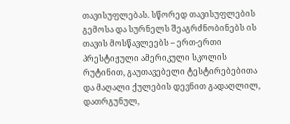თავისუფლებას. სწორედ თავისუფლების გემოსა და სურნელს შეაგრძნობინებს ის თავის მოსწავლეებს – ერთ-ერთი პრესტიჟული ამერიკული სკოლის რუტინით, გაუთავებელი ტესტირებებითა და მაღალი ქულების დევნით გადაღლილ, დათრგუნულ,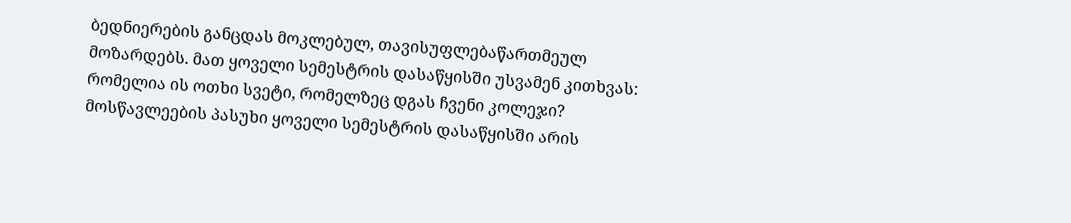ბედნიერების განცდას მოკლებულ, თავისუფლებაწართმეულ მოზარდებს. მათ ყოველი სემესტრის დასაწყისში უსვამენ კითხვას: რომელია ის ოთხი სვეტი, რომელზეც დგას ჩვენი კოლეჯი? მოსწავლეების პასუხი ყოველი სემესტრის დასაწყისში არის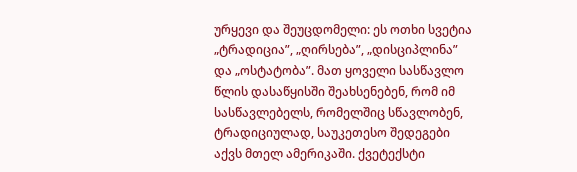ურყევი და შეუცდომელი: ეს ოთხი სვეტია „ტრადიცია”, „ღირსება”, „დისციპლინა” და „ოსტატობა”. მათ ყოველი სასწავლო წლის დასაწყისში შეახსენებენ, რომ იმ სასწავლებელს, რომელშიც სწავლობენ, ტრადიციულად, საუკეთესო შედეგები აქვს მთელ ამერიკაში. ქვეტექსტი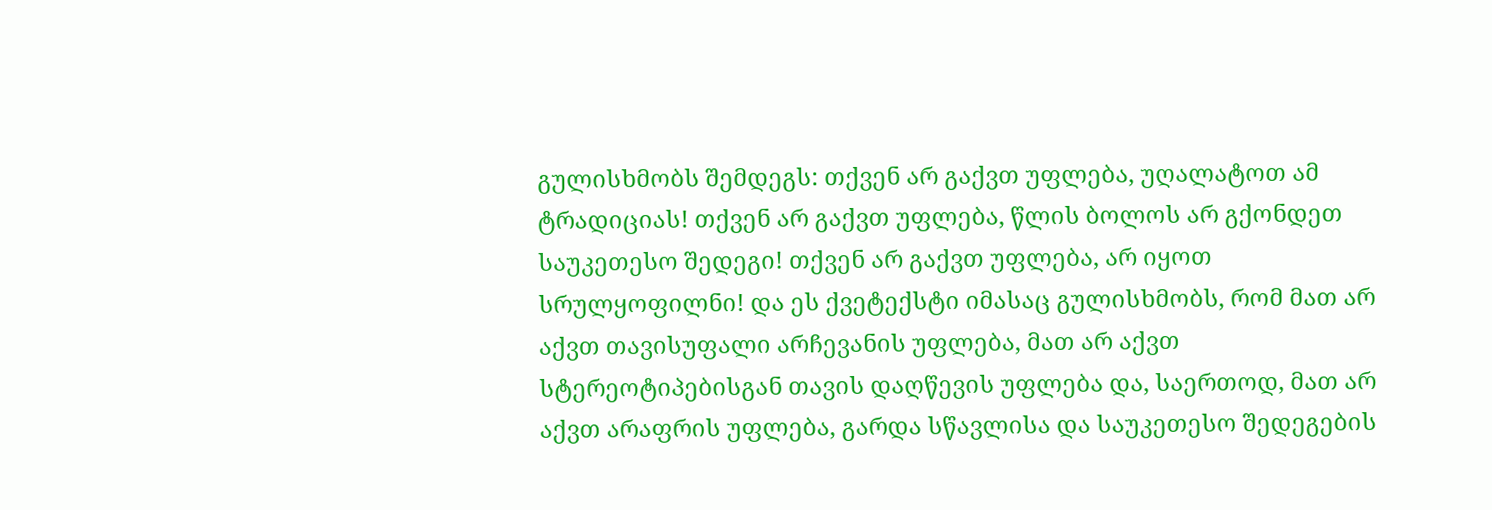გულისხმობს შემდეგს: თქვენ არ გაქვთ უფლება, უღალატოთ ამ ტრადიციას! თქვენ არ გაქვთ უფლება, წლის ბოლოს არ გქონდეთ საუკეთესო შედეგი! თქვენ არ გაქვთ უფლება, არ იყოთ სრულყოფილნი! და ეს ქვეტექსტი იმასაც გულისხმობს, რომ მათ არ აქვთ თავისუფალი არჩევანის უფლება, მათ არ აქვთ სტერეოტიპებისგან თავის დაღწევის უფლება და, საერთოდ, მათ არ აქვთ არაფრის უფლება, გარდა სწავლისა და საუკეთესო შედეგების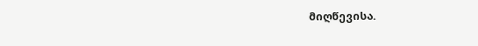მიღწევისა.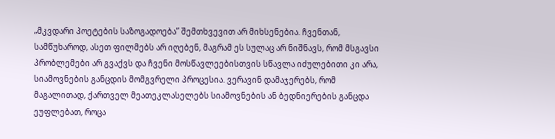„მკვდარი პოეტების საზოგადოება” შემთხვევით არ მიხსენებია. ჩვენთან, სამწუხაროდ, ასეთ ფილმებს არ იღებენ, მაგრამ ეს სულაც არ ნიშნავს, რომ მსგავსი პრობლემები არ გვაქვს და ჩვენი მოსწავლეებისთვის სწავლა იძულებითი კი არა, სიამოვნების განცდის მომგვრელი პროცესია. ვერავინ დამაჯერებს, რომ მაგალითად, ქართველ მეათეკლასელებს სიამოვნების ან ბედნიერების განცდა ეუფლებათ, როცა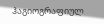ჰაგიოგრაფიულ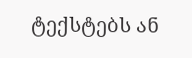ტექსტებს ან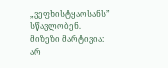„ვეფხისტყაოსანს” სწავლობენ. მიზეზი მარტივია: არ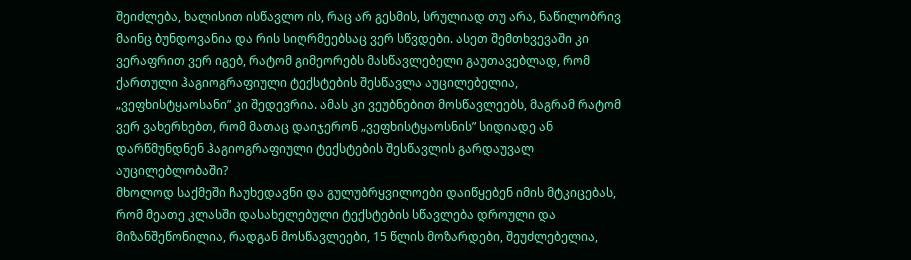შეიძლება, ხალისით ისწავლო ის, რაც არ გესმის, სრულიად თუ არა, ნაწილობრივ მაინც ბუნდოვანია და რის სიღრმეებსაც ვერ სწვდები. ასეთ შემთხვევაში კი ვერაფრით ვერ იგებ, რატომ გიმეორებს მასწავლებელი გაუთავებლად, რომ ქართული ჰაგიოგრაფიული ტექსტების შესწავლა აუცილებელია, „ვეფხისტყაოსანი” კი შედევრია. ამას კი ვეუბნებით მოსწავლეებს, მაგრამ რატომ ვერ ვახერხებთ, რომ მათაც დაიჯერონ „ვეფხისტყაოსნის” სიდიადე ან დარწმუნდნენ ჰაგიოგრაფიული ტექსტების შესწავლის გარდაუვალ აუცილებლობაში?
მხოლოდ საქმეში ჩაუხედავნი და გულუბრყვილოები დაიწყებენ იმის მტკიცებას, რომ მეათე კლასში დასახელებული ტექსტების სწავლება დროული და მიზანშეწონილია, რადგან მოსწავლეები, 15 წლის მოზარდები, შეუძლებელია,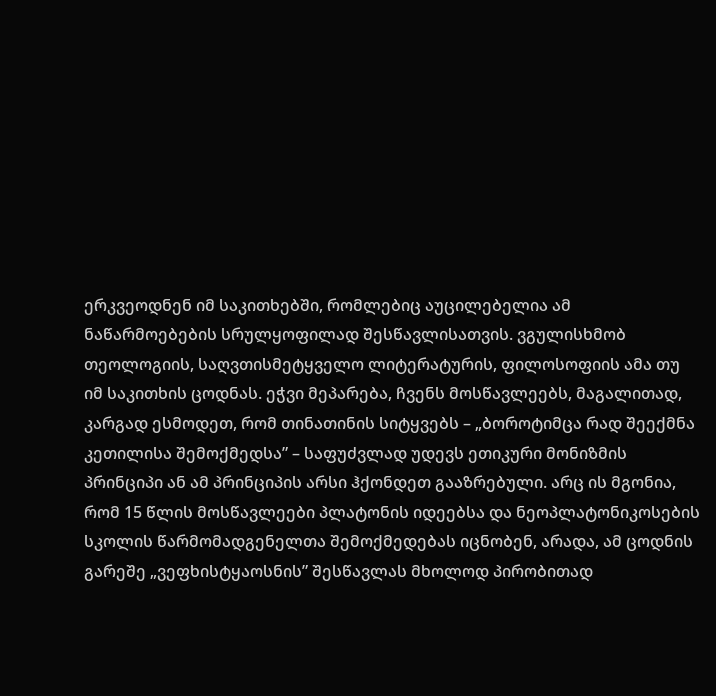ერკვეოდნენ იმ საკითხებში, რომლებიც აუცილებელია ამ ნაწარმოებების სრულყოფილად შესწავლისათვის. ვგულისხმობ თეოლოგიის, საღვთისმეტყველო ლიტერატურის, ფილოსოფიის ამა თუ იმ საკითხის ცოდნას. ეჭვი მეპარება, ჩვენს მოსწავლეებს, მაგალითად, კარგად ესმოდეთ, რომ თინათინის სიტყვებს – „ბოროტიმცა რად შეექმნა კეთილისა შემოქმედსა” – საფუძვლად უდევს ეთიკური მონიზმის პრინციპი ან ამ პრინციპის არსი ჰქონდეთ გააზრებული. არც ის მგონია, რომ 15 წლის მოსწავლეები პლატონის იდეებსა და ნეოპლატონიკოსების სკოლის წარმომადგენელთა შემოქმედებას იცნობენ, არადა, ამ ცოდნის გარეშე „ვეფხისტყაოსნის” შესწავლას მხოლოდ პირობითად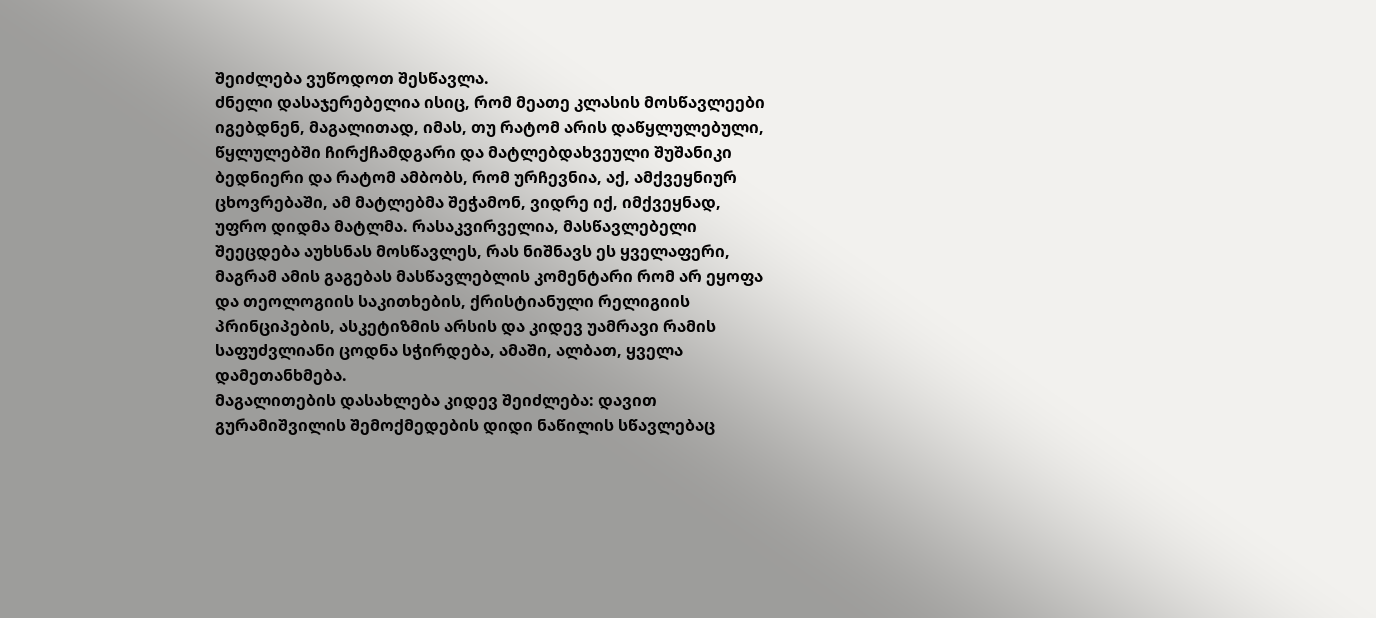შეიძლება ვუწოდოთ შესწავლა.
ძნელი დასაჯერებელია ისიც, რომ მეათე კლასის მოსწავლეები იგებდნენ, მაგალითად, იმას, თუ რატომ არის დაწყლულებული, წყლულებში ჩირქჩამდგარი და მატლებდახვეული შუშანიკი ბედნიერი და რატომ ამბობს, რომ ურჩევნია, აქ, ამქვეყნიურ ცხოვრებაში, ამ მატლებმა შეჭამონ, ვიდრე იქ, იმქვეყნად, უფრო დიდმა მატლმა. რასაკვირველია, მასწავლებელი შეეცდება აუხსნას მოსწავლეს, რას ნიშნავს ეს ყველაფერი, მაგრამ ამის გაგებას მასწავლებლის კომენტარი რომ არ ეყოფა და თეოლოგიის საკითხების, ქრისტიანული რელიგიის პრინციპების, ასკეტიზმის არსის და კიდევ უამრავი რამის საფუძვლიანი ცოდნა სჭირდება, ამაში, ალბათ, ყველა დამეთანხმება.
მაგალითების დასახლება კიდევ შეიძლება: დავით გურამიშვილის შემოქმედების დიდი ნაწილის სწავლებაც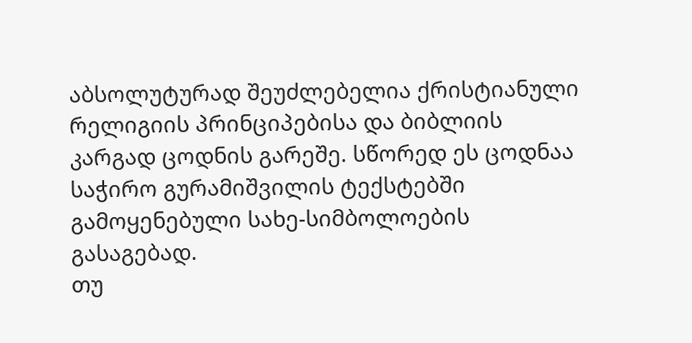აბსოლუტურად შეუძლებელია ქრისტიანული რელიგიის პრინციპებისა და ბიბლიის კარგად ცოდნის გარეშე. სწორედ ეს ცოდნაა საჭირო გურამიშვილის ტექსტებში გამოყენებული სახე-სიმბოლოების გასაგებად.
თუ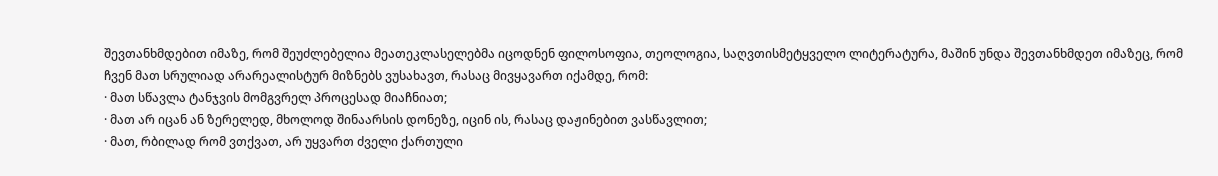შევთანხმდებით იმაზე, რომ შეუძლებელია მეათეკლასელებმა იცოდნენ ფილოსოფია, თეოლოგია, საღვთისმეტყველო ლიტერატურა, მაშინ უნდა შევთანხმდეთ იმაზეც, რომ ჩვენ მათ სრულიად არარეალისტურ მიზნებს ვუსახავთ, რასაც მივყავართ იქამდე, რომ:
· მათ სწავლა ტანჯვის მომგვრელ პროცესად მიაჩნიათ;
· მათ არ იცან ან ზერელედ, მხოლოდ შინაარსის დონეზე, იცინ ის, რასაც დაჟინებით ვასწავლით;
· მათ, რბილად რომ ვთქვათ, არ უყვართ ძველი ქართული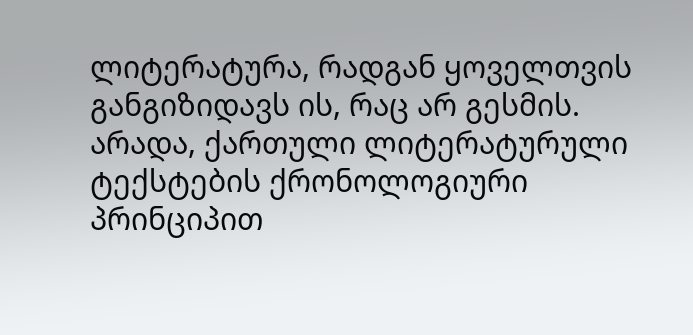ლიტერატურა, რადგან ყოველთვის განგიზიდავს ის, რაც არ გესმის.
არადა, ქართული ლიტერატურული ტექსტების ქრონოლოგიური პრინციპით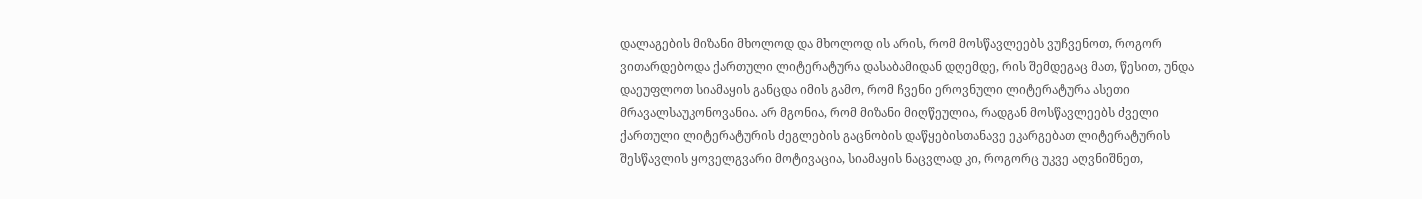დალაგების მიზანი მხოლოდ და მხოლოდ ის არის, რომ მოსწავლეებს ვუჩვენოთ, როგორ ვითარდებოდა ქართული ლიტერატურა დასაბამიდან დღემდე, რის შემდეგაც მათ, წესით, უნდა დაეუფლოთ სიამაყის განცდა იმის გამო, რომ ჩვენი ეროვნული ლიტერატურა ასეთი მრავალსაუკონოვანია. არ მგონია, რომ მიზანი მიღწეულია, რადგან მოსწავლეებს ძველი ქართული ლიტერატურის ძეგლების გაცნობის დაწყებისთანავე ეკარგებათ ლიტერატურის შესწავლის ყოველგვარი მოტივაცია, სიამაყის ნაცვლად კი, როგორც უკვე აღვნიშნეთ,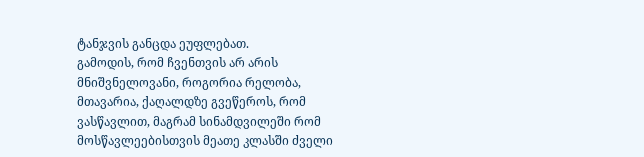ტანჯვის განცდა ეუფლებათ.
გამოდის, რომ ჩვენთვის არ არის მნიშვნელოვანი, როგორია რელობა, მთავარია, ქაღალდზე გვეწეროს, რომ ვასწავლით, მაგრამ სინამდვილეში რომ მოსწავლეებისთვის მეათე კლასში ძველი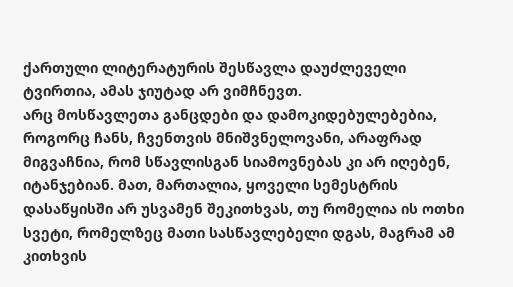ქართული ლიტერატურის შესწავლა დაუძლეველი ტვირთია, ამას ჯიუტად არ ვიმჩნევთ.
არც მოსწავლეთა განცდები და დამოკიდებულებებია, როგორც ჩანს, ჩვენთვის მნიშვნელოვანი, არაფრად მიგვაჩნია, რომ სწავლისგან სიამოვნებას კი არ იღებენ, იტანჯებიან. მათ, მართალია, ყოველი სემესტრის დასაწყისში არ უსვამენ შეკითხვას, თუ რომელია ის ოთხი სვეტი, რომელზეც მათი სასწავლებელი დგას, მაგრამ ამ კითხვის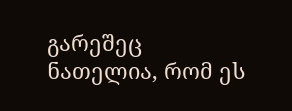გარეშეც ნათელია, რომ ეს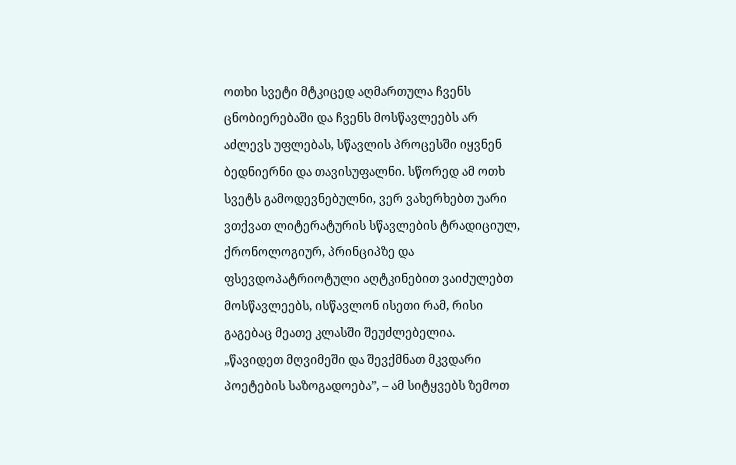ოთხი სვეტი მტკიცედ აღმართულა ჩვენს ცნობიერებაში და ჩვენს მოსწავლეებს არ აძლევს უფლებას, სწავლის პროცესში იყვნენ ბედნიერნი და თავისუფალნი. სწორედ ამ ოთხ სვეტს გამოდევნებულნი, ვერ ვახერხებთ უარი ვთქვათ ლიტერატურის სწავლების ტრადიციულ, ქრონოლოგიურ, პრინციპზე და ფსევდოპატრიოტული აღტკინებით ვაიძულებთ მოსწავლეებს, ისწავლონ ისეთი რამ, რისი გაგებაც მეათე კლასში შეუძლებელია.
„წავიდეთ მღვიმეში და შევქმნათ მკვდარი პოეტების საზოგადოება”, – ამ სიტყვებს ზემოთ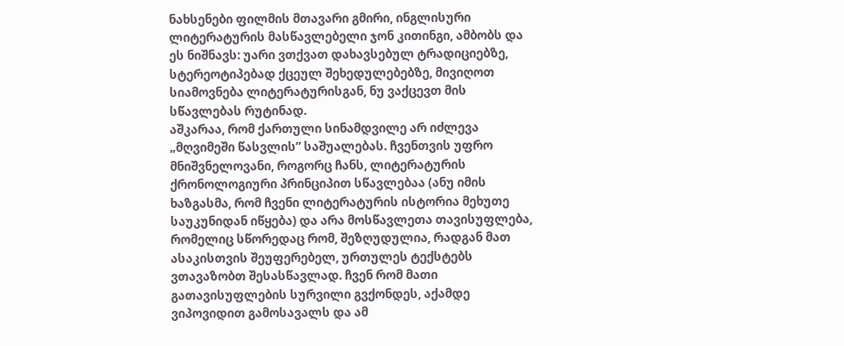ნახსენები ფილმის მთავარი გმირი, ინგლისური ლიტერატურის მასწავლებელი ჯონ კითინგი, ამბობს და ეს ნიშნავს: უარი ვთქვათ დახავსებულ ტრადიციებზე, სტერეოტიპებად ქცეულ შეხედულებებზე, მივიღოთ სიამოვნება ლიტერატურისგან, ნუ ვაქცევთ მის სწავლებას რუტინად.
აშკარაა, რომ ქართული სინამდვილე არ იძლევა „მღვიმეში წასვლის” საშუალებას. ჩვენთვის უფრო მნიშვნელოვანი, როგორც ჩანს, ლიტერატურის ქრონოლოგიური პრინციპით სწავლებაა (ანუ იმის ხაზგასმა, რომ ჩვენი ლიტერატურის ისტორია მეხუთე საუკუნიდან იწყება) და არა მოსწავლეთა თავისუფლება, რომელიც სწორედაც რომ, შეზღუდულია, რადგან მათ ასაკისთვის შეუფერებელ, ურთულეს ტექსტებს ვთავაზობთ შესასწავლად. ჩვენ რომ მათი გათავისუფლების სურვილი გვქონდეს, აქამდე ვიპოვიდით გამოსავალს და ამ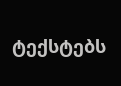ტექსტებს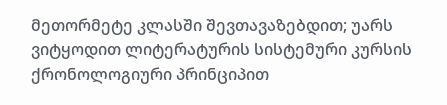მეთორმეტე კლასში შევთავაზებდით; უარს ვიტყოდით ლიტერატურის სისტემური კურსის ქრონოლოგიური პრინციპით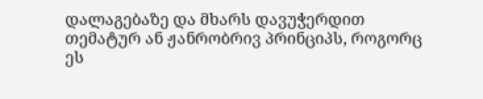დალაგებაზე და მხარს დავუჭერდით თემატურ ან ჟანრობრივ პრინციპს, როგორც ეს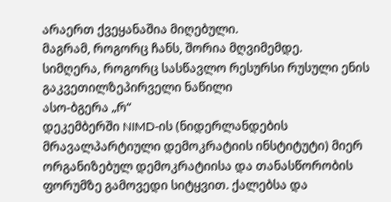არაერთ ქვეყანაშია მიღებული.
მაგრამ, როგორც ჩანს, შორია მღვიმემდე.
სიმღერა, როგორც სასწავლო რესურსი რუსული ენის გაკვეთილზეპირველი ნაწილი
ასო-ბგერა „რ“
დეკემბერში NIMD-ის (ნიდერლანდების მრავალპარტიული დემოკრატიის ინსტიტუტი) მიერ ორგანიზებულ დემოკრატიისა და თანასწორობის ფორუმზე გამოვედი სიტყვით. ქალებსა და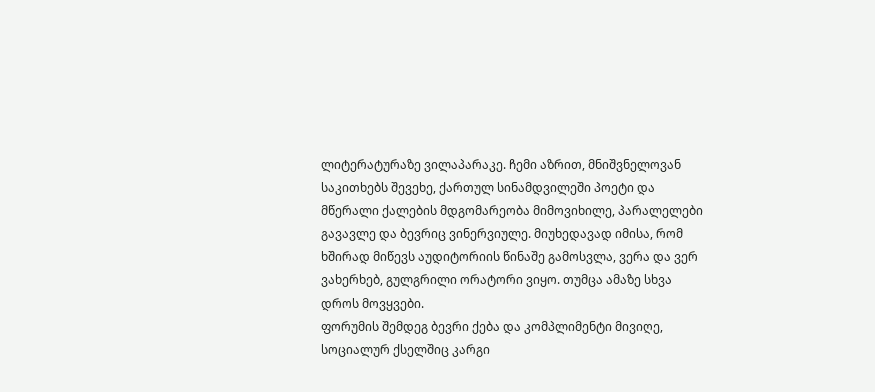ლიტერატურაზე ვილაპარაკე. ჩემი აზრით, მნიშვნელოვან საკითხებს შევეხე, ქართულ სინამდვილეში პოეტი და მწერალი ქალების მდგომარეობა მიმოვიხილე, პარალელები გავავლე და ბევრიც ვინერვიულე. მიუხედავად იმისა, რომ ხშირად მიწევს აუდიტორიის წინაშე გამოსვლა, ვერა და ვერ ვახერხებ, გულგრილი ორატორი ვიყო. თუმცა ამაზე სხვა დროს მოვყვები.
ფორუმის შემდეგ ბევრი ქება და კომპლიმენტი მივიღე, სოციალურ ქსელშიც კარგი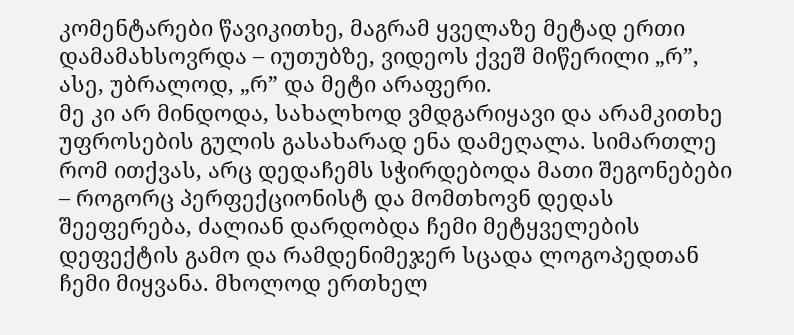კომენტარები წავიკითხე, მაგრამ ყველაზე მეტად ერთი დამამახსოვრდა – იუთუბზე, ვიდეოს ქვეშ მიწერილი „რ”, ასე, უბრალოდ, „რ” და მეტი არაფერი.
მე კი არ მინდოდა, სახალხოდ ვმდგარიყავი და არამკითხე უფროსების გულის გასახარად ენა დამეღალა. სიმართლე რომ ითქვას, არც დედაჩემს სჭირდებოდა მათი შეგონებები – როგორც პერფექციონისტ და მომთხოვნ დედას შეეფერება, ძალიან დარდობდა ჩემი მეტყველების დეფექტის გამო და რამდენიმეჯერ სცადა ლოგოპედთან ჩემი მიყვანა. მხოლოდ ერთხელ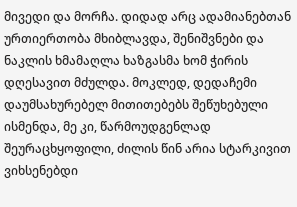მივედი და მორჩა. დიდად არც ადამიანებთან ურთიერთობა მხიბლავდა, შენიშვნები და ნაკლის ხმამაღლა ხაზგასმა ხომ ჭირის დღესავით მძულდა. მოკლედ, დედაჩემი დაუმსახურებელ მითითებებს შეწუხებული ისმენდა, მე კი, წარმოუდგენლად შეურაცხყოფილი, ძილის წინ არია სტარკივით ვიხსენებდი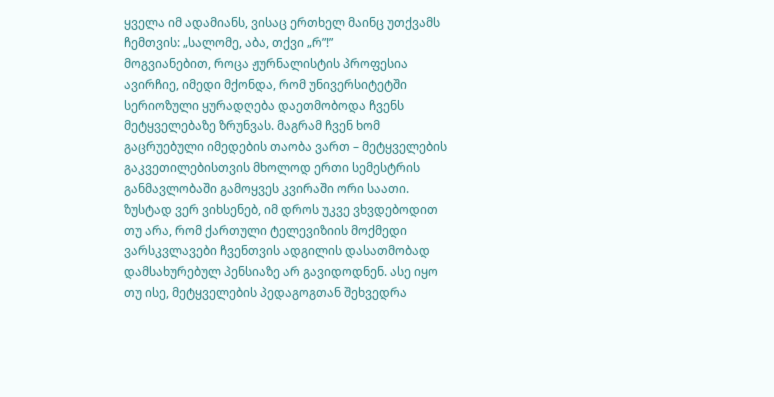ყველა იმ ადამიანს, ვისაც ერთხელ მაინც უთქვამს ჩემთვის: „სალომე, აბა, თქვი „რ”!”
მოგვიანებით, როცა ჟურნალისტის პროფესია ავირჩიე, იმედი მქონდა, რომ უნივერსიტეტში სერიოზული ყურადღება დაეთმობოდა ჩვენს მეტყველებაზე ზრუნვას. მაგრამ ჩვენ ხომ გაცრუებული იმედების თაობა ვართ – მეტყველების გაკვეთილებისთვის მხოლოდ ერთი სემესტრის განმავლობაში გამოყვეს კვირაში ორი საათი. ზუსტად ვერ ვიხსენებ, იმ დროს უკვე ვხვდებოდით თუ არა, რომ ქართული ტელევიზიის მოქმედი ვარსკვლავები ჩვენთვის ადგილის დასათმობად დამსახურებულ პენსიაზე არ გავიდოდნენ. ასე იყო თუ ისე, მეტყველების პედაგოგთან შეხვედრა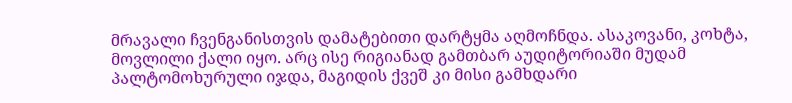მრავალი ჩვენგანისთვის დამატებითი დარტყმა აღმოჩნდა. ასაკოვანი, კოხტა, მოვლილი ქალი იყო. არც ისე რიგიანად გამთბარ აუდიტორიაში მუდამ პალტომოხურული იჯდა, მაგიდის ქვეშ კი მისი გამხდარი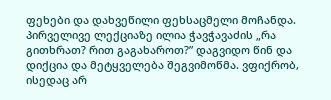ფეხები და დახვეწილი ფეხსაცმელი მოჩანდა. პირველივე ლექციაზე ილია ჭავჭავაძის „რა გითხრათ? რით გაგახაროთ?” დაგვიდო წინ და დიქცია და მეტყველება შეგვიმოწმა. ვფიქრობ, ისედაც არ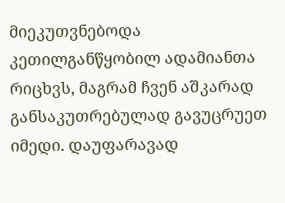მიეკუთვნებოდა კეთილგანწყობილ ადამიანთა რიცხვს, მაგრამ ჩვენ აშკარად განსაკუთრებულად გავუცრუეთ იმედი. დაუფარავად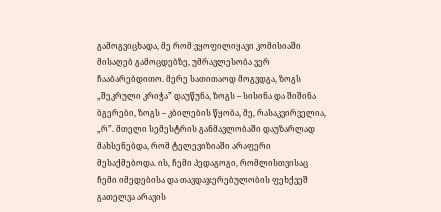გამოგვიცხადა, მე რომ ვყოფილიყავი კომისიაში მისაღებ გამოცდებზე, უმრავლესობა ვერ ჩააბარებდითო. მერე სათითაოდ მოგვდგა, ზოგს „შეკრული კრიჭა” დაუწუნა, ზოგს – სისინა და შიშინა ბგერები, ზოგს – კბილების წყობა, მე, რასაკვირველია, „რ”. მთელი სემესტრის განმავლობაში დაუზარლად მახსენებდა, რომ ტელევიზიაში არაფერი მესაქმებოდა. ის, ჩემი პედაგოგი, რომლისთვისაც ჩემი იმედებისა და თავდაჯერებულობის ფეხქვეშ გათელვა არავის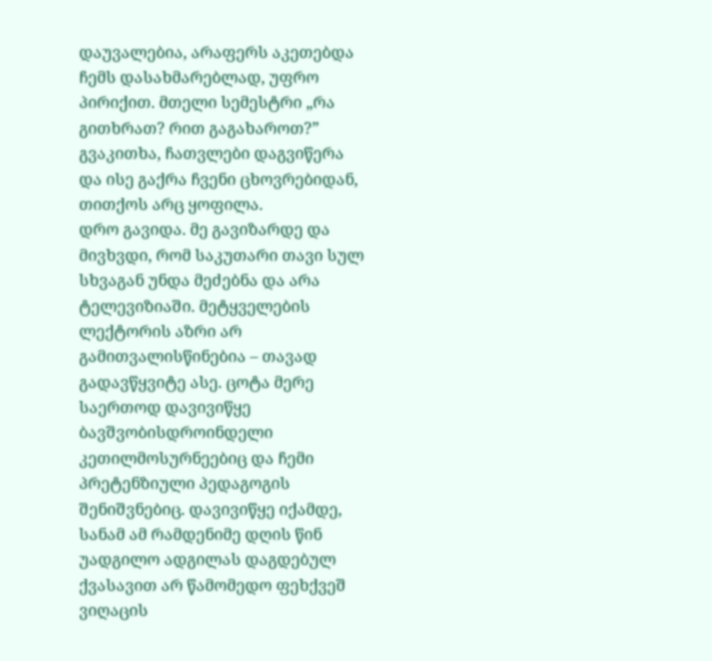დაუვალებია, არაფერს აკეთებდა ჩემს დასახმარებლად, უფრო პირიქით. მთელი სემესტრი „რა გითხრათ? რით გაგახაროთ?” გვაკითხა, ჩათვლები დაგვიწერა და ისე გაქრა ჩვენი ცხოვრებიდან, თითქოს არც ყოფილა.
დრო გავიდა. მე გავიზარდე და მივხვდი, რომ საკუთარი თავი სულ სხვაგან უნდა მეძებნა და არა ტელევიზიაში. მეტყველების ლექტორის აზრი არ გამითვალისწინებია – თავად გადავწყვიტე ასე. ცოტა მერე საერთოდ დავივიწყე ბავშვობისდროინდელი კეთილმოსურნეებიც და ჩემი პრეტენზიული პედაგოგის შენიშვნებიც. დავივიწყე იქამდე, სანამ ამ რამდენიმე დღის წინ უადგილო ადგილას დაგდებულ ქვასავით არ წამომედო ფეხქვეშ ვიღაცის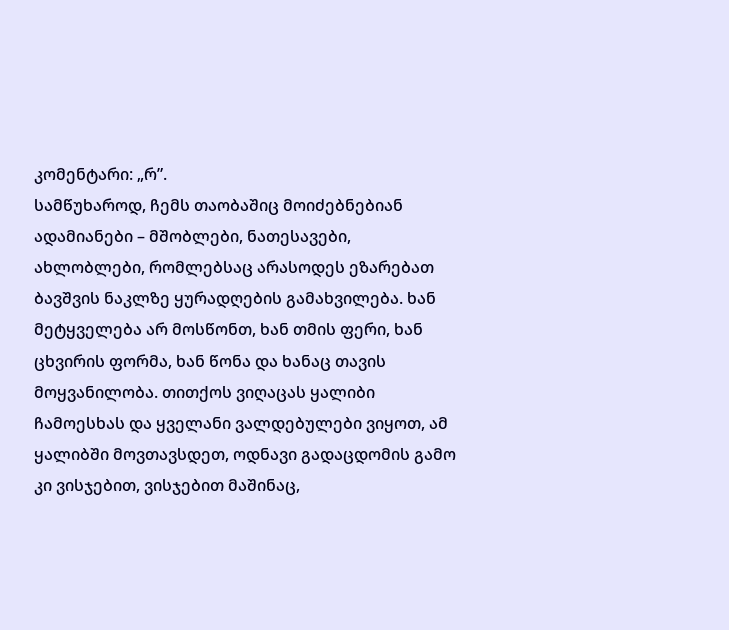კომენტარი: „რ”.
სამწუხაროდ, ჩემს თაობაშიც მოიძებნებიან ადამიანები – მშობლები, ნათესავები, ახლობლები, რომლებსაც არასოდეს ეზარებათ ბავშვის ნაკლზე ყურადღების გამახვილება. ხან მეტყველება არ მოსწონთ, ხან თმის ფერი, ხან ცხვირის ფორმა, ხან წონა და ხანაც თავის მოყვანილობა. თითქოს ვიღაცას ყალიბი ჩამოესხას და ყველანი ვალდებულები ვიყოთ, ამ ყალიბში მოვთავსდეთ, ოდნავი გადაცდომის გამო კი ვისჯებით, ვისჯებით მაშინაც,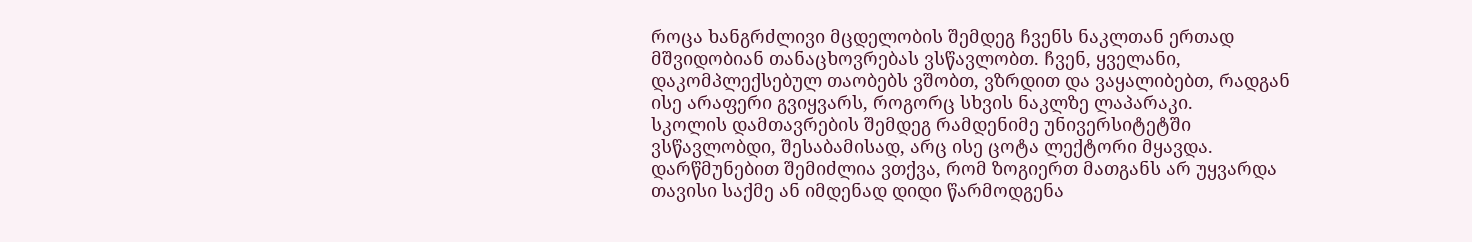როცა ხანგრძლივი მცდელობის შემდეგ ჩვენს ნაკლთან ერთად მშვიდობიან თანაცხოვრებას ვსწავლობთ. ჩვენ, ყველანი, დაკომპლექსებულ თაობებს ვშობთ, ვზრდით და ვაყალიბებთ, რადგან ისე არაფერი გვიყვარს, როგორც სხვის ნაკლზე ლაპარაკი.
სკოლის დამთავრების შემდეგ რამდენიმე უნივერსიტეტში ვსწავლობდი, შესაბამისად, არც ისე ცოტა ლექტორი მყავდა. დარწმუნებით შემიძლია ვთქვა, რომ ზოგიერთ მათგანს არ უყვარდა თავისი საქმე ან იმდენად დიდი წარმოდგენა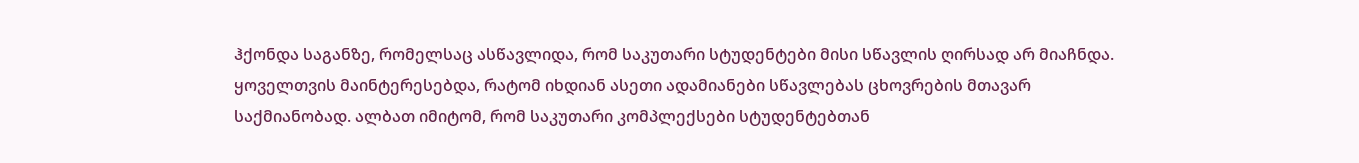ჰქონდა საგანზე, რომელსაც ასწავლიდა, რომ საკუთარი სტუდენტები მისი სწავლის ღირსად არ მიაჩნდა. ყოველთვის მაინტერესებდა, რატომ იხდიან ასეთი ადამიანები სწავლებას ცხოვრების მთავარ საქმიანობად. ალბათ იმიტომ, რომ საკუთარი კომპლექსები სტუდენტებთან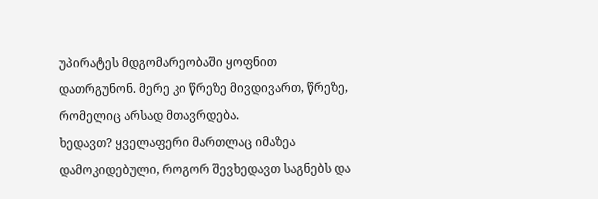უპირატეს მდგომარეობაში ყოფნით დათრგუნონ. მერე კი წრეზე მივდივართ, წრეზე, რომელიც არსად მთავრდება.
ხედავთ? ყველაფერი მართლაც იმაზეა დამოკიდებული, როგორ შევხედავთ საგნებს და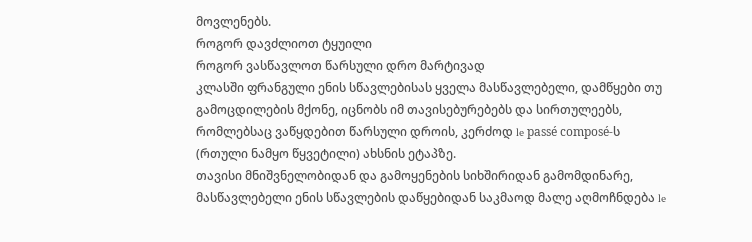მოვლენებს.
როგორ დავძლიოთ ტყუილი
როგორ ვასწავლოთ წარსული დრო მარტივად
კლასში ფრანგული ენის სწავლებისას ყველა მასწავლებელი, დამწყები თუ გამოცდილების მქონე, იცნობს იმ თავისებურებებს და სირთულეებს, რომლებსაც ვაწყდებით წარსული დროის, კერძოდ le passé composé-ს (რთული ნამყო წყვეტილი) ახსნის ეტაპზე.
თავისი მნიშვნელობიდან და გამოყენების სიხშირიდან გამომდინარე, მასწავლებელი ენის სწავლების დაწყებიდან საკმაოდ მალე აღმოჩნდება le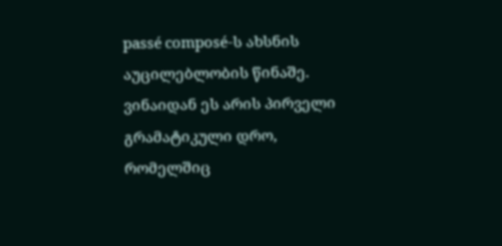passé composé-ს ახსნის აუცილებლობის წინაშე. ვინაიდან ეს არის პირველი გრამატიკული დრო, რომელშიც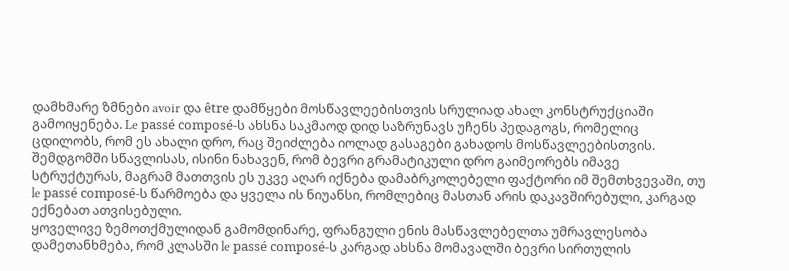დამხმარე ზმნები avoir და être დამწყები მოსწავლეებისთვის სრულიად ახალ კონსტრუქციაში გამოიყენება. Le passé composé-ს ახსნა საკმაოდ დიდ საზრუნავს უჩენს პედაგოგს, რომელიც ცდილობს, რომ ეს ახალი დრო, რაც შეიძლება იოლად გასაგები გახადოს მოსწავლეებისთვის. შემდგომში სწავლისას, ისინი ნახავენ, რომ ბევრი გრამატიკული დრო გაიმეორებს იმავე სტრუქტურას, მაგრამ მათთვის ეს უკვე აღარ იქნება დამაბრკოლებელი ფაქტორი იმ შემთხვევაში, თუ le passé composé-ს წარმოება და ყველა ის ნიუანსი, რომლებიც მასთან არის დაკავშირებული, კარგად ექნებათ ათვისებული.
ყოველივე ზემოთქმულიდან გამომდინარე, ფრანგული ენის მასწავლებელთა უმრავლესობა დამეთანხმება, რომ კლასში le passé composé-ს კარგად ახსნა მომავალში ბევრი სირთულის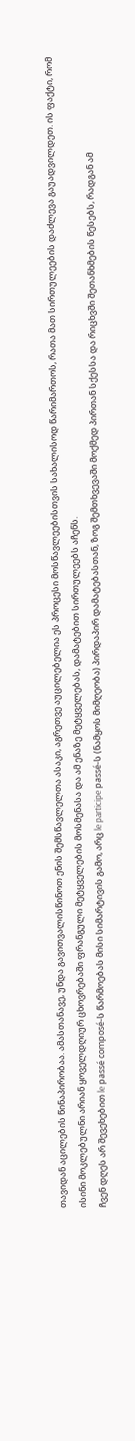თავიდან აცილების წინაპირობაა. ამასთანავე, უნდა გავითვალისწინოთ ენის შემსწავლელთა ასაკი, აგრეთვე აუცილებელია ეს პროცესი მოსწავლეებისთვის სახალისოდ წარიმართოს, რათა მათ სირთულეების დაძლევა გაუადვილდეთ. ის ფაქტი, რომ ისინი მოკლებულნი არიან ყოველდღიურ ცხოვრებაში ფრანგული მეტყველების მოსმენასა და ამ ენაზე მეტყველებას, დამატებით სირთულეებს აჩენს.
ჩვენ დღეს არ შევეხებით le passé composé-ს წარმოებას მისი სიმარტივის გამო, არც le participe passé-ს (ნამყოს მიმღეობა) პირდაპირ დამატებასთან, ზოგ შემთხვევაში მოქმედ პირთან სქესსა და რიცხვში შეთანხმების წესებს, რადგან ამ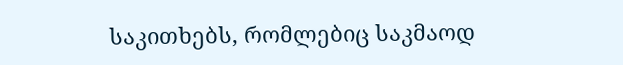საკითხებს, რომლებიც საკმაოდ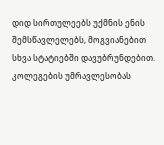დიდ სირთულეებს უქმნის ენის შემსწავლელებს, მოგვიანებით სხვა სტატიებში დავუბრუნდებით.
კოლეგების უმრავლესობას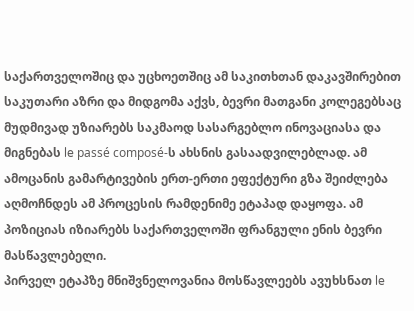საქართველოშიც და უცხოეთშიც ამ საკითხთან დაკავშირებით საკუთარი აზრი და მიდგომა აქვს, ბევრი მათგანი კოლეგებსაც მუდმივად უზიარებს საკმაოდ სასარგებლო ინოვაციასა და მიგნებას le passé composé-ს ახსნის გასაადვილებლად. ამ ამოცანის გამარტივების ერთ-ერთი ეფექტური გზა შეიძლება აღმოჩნდეს ამ პროცესის რამდენიმე ეტაპად დაყოფა. ამ პოზიციას იზიარებს საქართველოში ფრანგული ენის ბევრი მასწავლებელი.
პირველ ეტაპზე მნიშვნელოვანია მოსწავლეებს ავუხსნათ le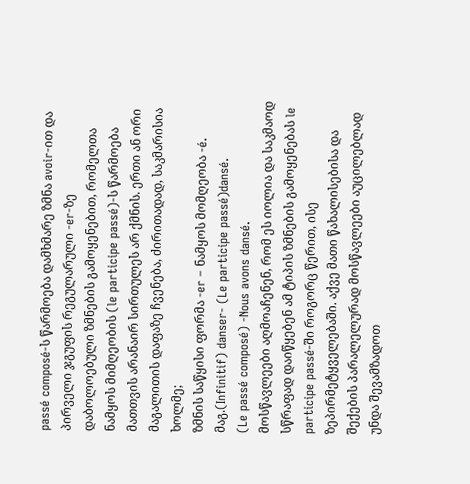passé composé-ს წარმოება დამხმარე ზმნა avoir-ით და პირველი ჯგუფის რეგულარული -er-ზე დაბოლოებული ზმნების გამოყენებით, რომელთა ნამყოს მიმღეობის (le participe passé)-ს წარმოება მათთვის არანაირ სირთულეს არ ქმნის. ერთი ან ორი მაგალითის დაფაზე ჩვენება, ძირითადად, საკმარისია ხოლმე;
ზმნის საწყისი ფორმა -er – ნამყოს მომღეობა -é.
მაგ.(Infinitif) danser- (Le participe passé)dansé.
(Le passé composé) -Nous avons dansé.
მოსწავლეები აღმოაჩენენ, რომ ეს იოლია და საკმაოდ სწრაფად დაიწყებენ ამ ტიპის ზმნების გამოყენებას le participe passé-ში როგორც წერით, ისე ზეპირმეტყველებაში. აქვე მათი წახალისებისა და შექების პარალელურად მოსწავლეები აუცილებლად უნდა შევამზადოთ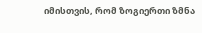იმისთვის, რომ ზოგიერთი ზმნა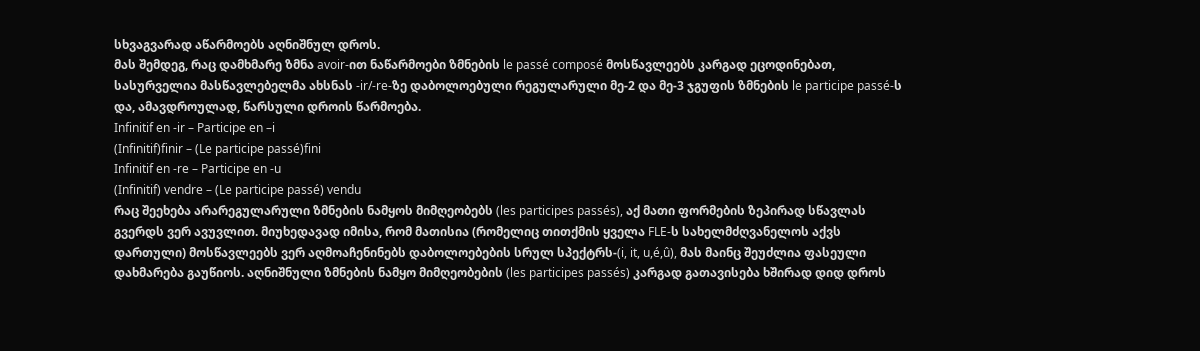სხვაგვარად აწარმოებს აღნიშნულ დროს.
მას შემდეგ, რაც დამხმარე ზმნა avoir-ით ნაწარმოები ზმნების le passé composé მოსწავლეებს კარგად ეცოდინებათ, სასურველია მასწავლებელმა ახსნას -ir/-re-ზე დაბოლოებული რეგულარული მე-2 და მე-3 ჯგუფის ზმნების le participe passé-ს და, ამავდროულად, წარსული დროის წარმოება.
Infinitif en -ir – Participe en –i
(Infinitif)finir – (Le participe passé)fini
Infinitif en -re – Participe en -u
(Infinitif) vendre – (Le participe passé) vendu
რაც შეეხება არარეგულარული ზმნების ნამყოს მიმღეობებს (les participes passés), აქ მათი ფორმების ზეპირად სწავლას გვერდს ვერ ავუვლით. მიუხედავად იმისა, რომ მათისია (რომელიც თითქმის ყველა FLE-ს სახელმძღვანელოს აქვს დართული) მოსწავლეებს ვერ აღმოაჩენინებს დაბოლოებების სრულ სპექტრს-(i, it, u,é,û), მას მაინც შეუძლია ფასეული დახმარება გაუწიოს. აღნიშნული ზმნების ნამყო მიმღეობების (les participes passés) კარგად გათავისება ხშირად დიდ დროს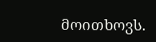მოითხოვს.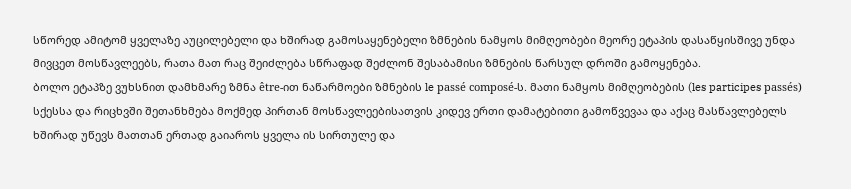სწორედ ამიტომ ყველაზე აუცილებელი და ხშირად გამოსაყენებელი ზმნების ნამყოს მიმღეობები მეორე ეტაპის დასაწყისშივე უნდა მივცეთ მოსწავლეებს, რათა მათ რაც შეიძლება სწრაფად შეძლონ შესაბამისი ზმნების წარსულ დროში გამოყენება.
ბოლო ეტაპზე ვუხსნით დამხმარე ზმნა être-ით ნაწარმოები ზმნების le passé composé-ს. მათი ნამყოს მიმღეობების (les participes passés) სქესსა და რიცხვში შეთანხმება მოქმედ პირთან მოსწავლეებისათვის კიდევ ერთი დამატებითი გამოწვევაა და აქაც მასწავლებელს ხშირად უწევს მათთან ერთად გაიაროს ყველა ის სირთულე და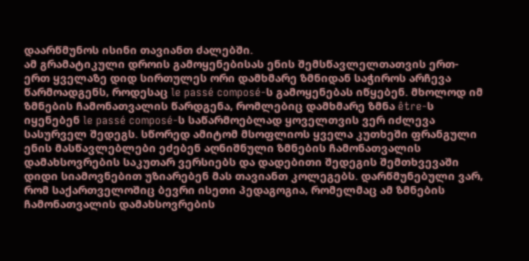დაარწმუნოს ისინი თავიანთ ძალებში.
ამ გრამატიკული დროის გამოყენებისას ენის შემსწავლელთათვის ერთ-ერთ ყველაზე დიდ სირთულეს ორი დამხმარე ზმნიდან საჭიროს არჩევა წარმოადგენს, როდესაც le passé composé-ს გამოყენებას იწყებენ. მხოლოდ იმ ზმნების ჩამონათვალის წარდგენა, რომლებიც დამხმარე ზმნა être-ს იყენებენ le passé composé-ს საწარმოებლად ყოველთვის ვერ იძლევა სასურველ შედეგს. სწორედ ამიტომ მსოფლიოს ყველა კუთხეში ფრანგული ენის მასწავლებლები ეძებენ აღნიშნული ზმნების ჩამონათვალის დამახსოვრების საკუთარ ვერსიებს და დადებითი შედეგის შემთხვევაში დიდი სიამოვნებით უზიარებენ მას თავიანთ კოლეგებს. დარწმუნებული ვარ, რომ საქართველოშიც ბევრი ისეთი პედაგოგია, რომელმაც ამ ზმნების ჩამონათვალის დამახსოვრების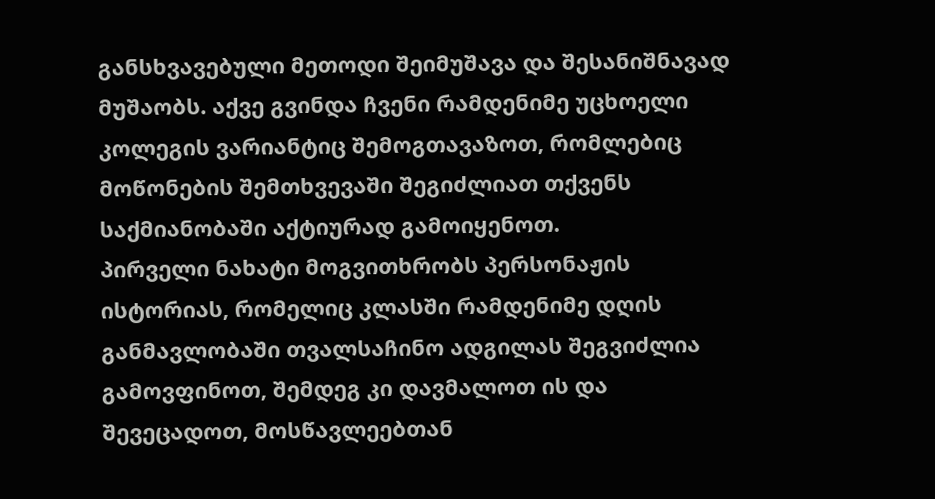განსხვავებული მეთოდი შეიმუშავა და შესანიშნავად მუშაობს. აქვე გვინდა ჩვენი რამდენიმე უცხოელი კოლეგის ვარიანტიც შემოგთავაზოთ, რომლებიც მოწონების შემთხვევაში შეგიძლიათ თქვენს საქმიანობაში აქტიურად გამოიყენოთ.
პირველი ნახატი მოგვითხრობს პერსონაჟის ისტორიას, რომელიც კლასში რამდენიმე დღის განმავლობაში თვალსაჩინო ადგილას შეგვიძლია გამოვფინოთ, შემდეგ კი დავმალოთ ის და შევეცადოთ, მოსწავლეებთან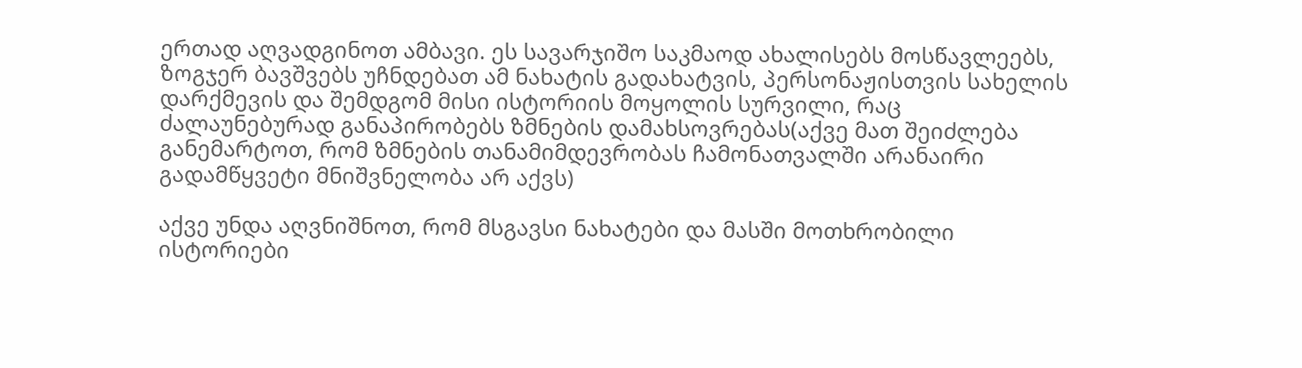ერთად აღვადგინოთ ამბავი. ეს სავარჯიშო საკმაოდ ახალისებს მოსწავლეებს, ზოგჯერ ბავშვებს უჩნდებათ ამ ნახატის გადახატვის, პერსონაჟისთვის სახელის დარქმევის და შემდგომ მისი ისტორიის მოყოლის სურვილი, რაც ძალაუნებურად განაპირობებს ზმნების დამახსოვრებას(აქვე მათ შეიძლება განემარტოთ, რომ ზმნების თანამიმდევრობას ჩამონათვალში არანაირი გადამწყვეტი მნიშვნელობა არ აქვს)

აქვე უნდა აღვნიშნოთ, რომ მსგავსი ნახატები და მასში მოთხრობილი ისტორიები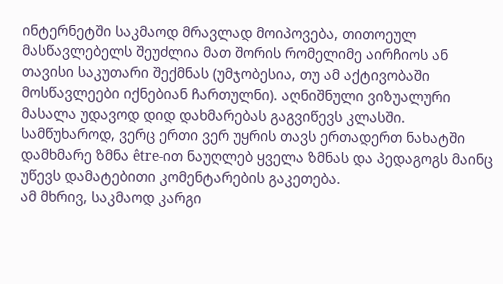ინტერნეტში საკმაოდ მრავლად მოიპოვება, თითოეულ მასწავლებელს შეუძლია მათ შორის რომელიმე აირჩიოს ან თავისი საკუთარი შექმნას (უმჯობესია, თუ ამ აქტივობაში მოსწავლეები იქნებიან ჩართულნი). აღნიშნული ვიზუალური მასალა უდავოდ დიდ დახმარებას გაგვიწევს კლასში. სამწუხაროდ, ვერც ერთი ვერ უყრის თავს ერთადერთ ნახატში დამხმარე ზმნა être-ით ნაუღლებ ყველა ზმნას და პედაგოგს მაინც უწევს დამატებითი კომენტარების გაკეთება.
ამ მხრივ, საკმაოდ კარგი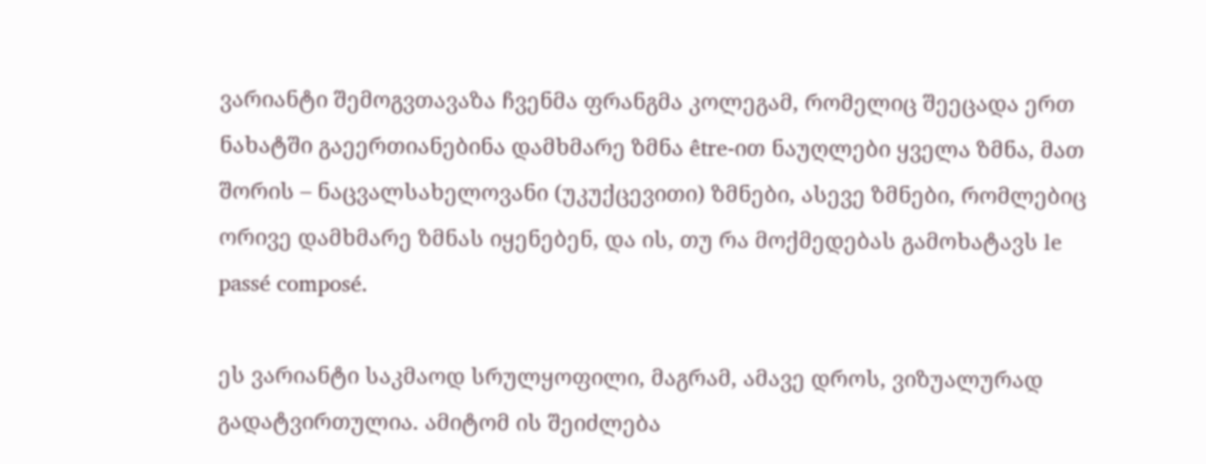ვარიანტი შემოგვთავაზა ჩვენმა ფრანგმა კოლეგამ, რომელიც შეეცადა ერთ ნახატში გაეერთიანებინა დამხმარე ზმნა être-ით ნაუღლები ყველა ზმნა, მათ შორის – ნაცვალსახელოვანი (უკუქცევითი) ზმნები, ასევე ზმნები, რომლებიც ორივე დამხმარე ზმნას იყენებენ, და ის, თუ რა მოქმედებას გამოხატავს le passé composé.

ეს ვარიანტი საკმაოდ სრულყოფილი, მაგრამ, ამავე დროს, ვიზუალურად გადატვირთულია. ამიტომ ის შეიძლება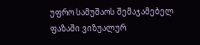უფრო სამუშაოს შემაჯამებელ ფაზაში ვიზუალურ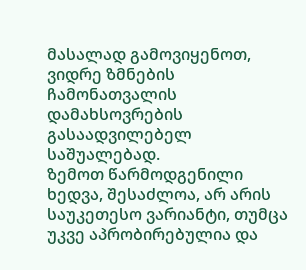მასალად გამოვიყენოთ, ვიდრე ზმნების ჩამონათვალის დამახსოვრების გასაადვილებელ საშუალებად.
ზემოთ წარმოდგენილი ხედვა, შესაძლოა, არ არის საუკეთესო ვარიანტი, თუმცა უკვე აპრობირებულია და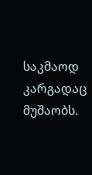საკმაოდ კარგადაც მუშაობს.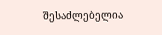შესაძლებელია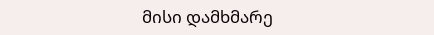მისი დამხმარე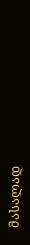მასალად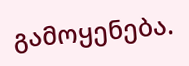გამოყენება.